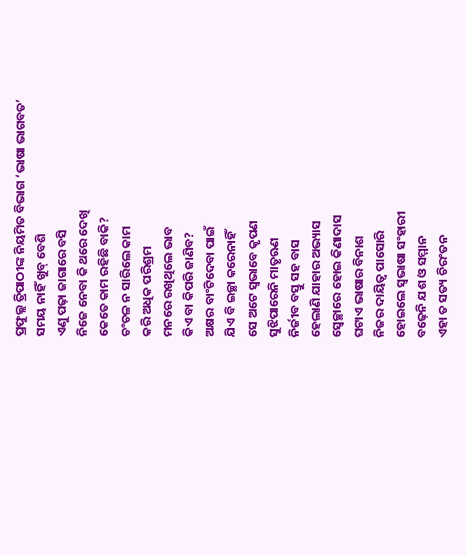ପ୍ରଫୁଲ୍ଲ ତ୍ରିପାଠୀଙ୍କ ନିୟମିତ ବିଭାଗ ‘ଭାଷା ଭାଗବତ’
ସମୟ ନାହିଁ ଖୁବ୍ ବେଶି
ଏଣୁ ପଢ଼ା ଜାଗାରେ ବସି
ନିଜେ ନେବା କି ଥରେ ଦେଖି
କେତେ କାମ ରହିଛି ବାକି?
ଚଂଚଳ ନ ସାରିଲେ କାମ
କରି ଅଧିକ ପରିଶ୍ରମ
ମନରେ ରଖିଥିଲେ ଭାବ
କିଏ ବା କିପରି ଜାଣିବ?
ଅକ୍ଷର ବାଂଟିଦେବା ପାଇଁ
ଯିଏ ବି ଇଚ୍ଛା କରେନାହିଁ
ସେ ଅଟେ ସ୍ବଭାବେ କୃପଣ
ସୁଝିପାରେନି ମାତୃଋଣ
ନିର୍ଜୀବ ବସ୍ତୁ ସହ ବାସ
ହେଲାଣି ଯାହାର ଅଭ୍ୟାସ
ସ୍ବେଚ୍ଛାରେ ହୋଇ କିଣାଦାସ
ଘଟାଏ ଭାଷାର ବିନାଶ
ନିଜର ଦାୟିତ୍ବ ପାସୋରି
ହୋଇଲେ ସ୍ବଭାଷା ସଂହାରୀ
ବଢ଼େନି ଯଶ ଓ ସମ୍ମାନ
ଏହା ତ ସତ୍ୟ ଚିରଂତନ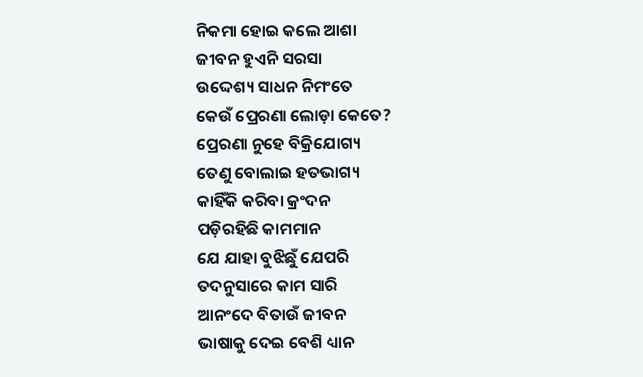ନିକମା ହୋଇ କଲେ ଆଶା
ଜୀବନ ହୁଏନି ସରସା
ଉଦ୍ଦେଶ୍ୟ ସାଧନ ନିମଂତେ
କେଉଁ ପ୍ରେରଣା ଲୋଡ଼ା କେତେ?
ପ୍ରେରଣା ନୁହେ ବିକ୍ରିଯୋଗ୍ୟ
ତେଣୁ ବୋଲାଇ ହତଭାଗ୍ୟ
କାହିଁକି କରିବା କ୍ରଂଦନ
ପଡ଼ିରହିଛି କାମମାନ
ଯେ ଯାହା ବୁଝିଛୁଁ ଯେପରି
ତଦନୁସାରେ କାମ ସାରି
ଆନଂଦେ ବିତାଉଁ ଜୀବନ
ଭାଷାକୁ ଦେଇ ବେଶି ଧ୍ୟାନ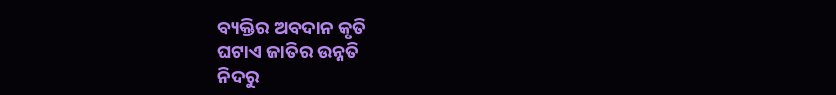ବ୍ୟକ୍ତିର ଅବଦାନ କୃତି
ଘଟାଏ ଜାତିର ଉନ୍ନତି
ନିଦରୁ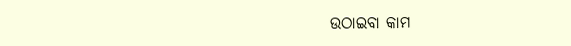ଉଠାଇବା କାମ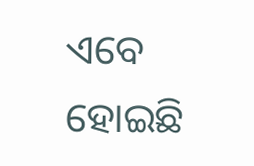ଏବେ ହୋଇଛି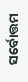ସର୍ବୋତ୍ତମ